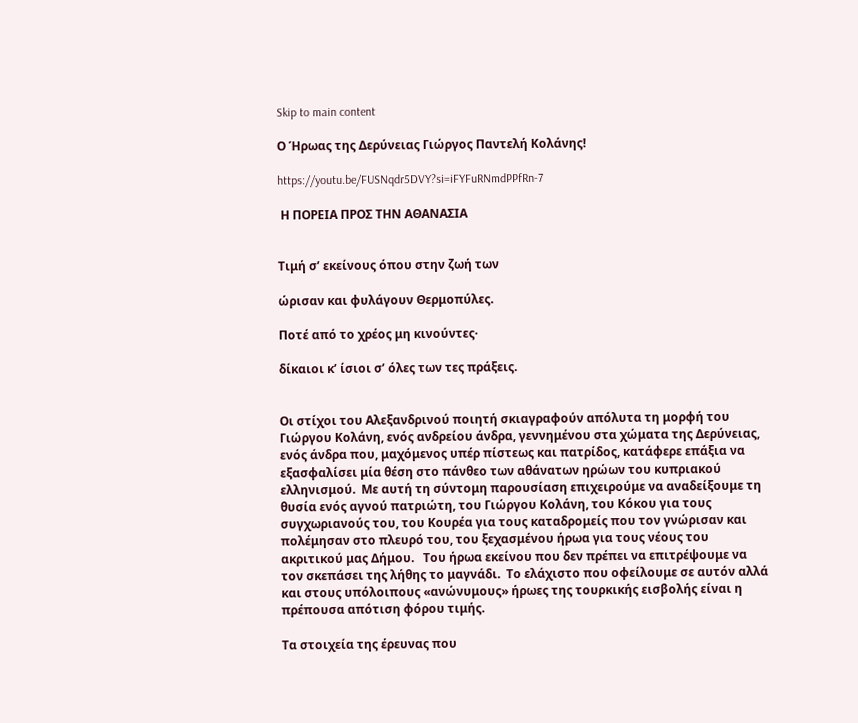Skip to main content

Ο Ήρωας της Δερύνειας Γιώργος Παντελή Κολάνης!

https://youtu.be/FUSNqdr5DVY?si=iFYFuRNmdPPfRn-7

 Η ΠΟΡΕΙΑ ΠΡΟΣ ΤΗΝ ΑΘΑΝΑΣΙΑ


Τιμή σ’ εκείνους όπου στην ζωή των

ώρισαν και φυλάγουν Θερμοπύλες.

Ποτέ από το χρέος μη κινούντες·

δίκαιοι κ’ ίσιοι σ’ όλες των τες πράξεις.


Οι στίχοι του Αλεξανδρινού ποιητή σκιαγραφούν απόλυτα τη μορφή του Γιώργου Κολάνη, ενός ανδρείου άνδρα, γεννημένου στα χώματα της Δερύνειας, ενός άνδρα που, μαχόμενος υπέρ πίστεως και πατρίδος, κατάφερε επάξια να εξασφαλίσει μία θέση στο πάνθεο των αθάνατων ηρώων του κυπριακού ελληνισμού.  Με αυτή τη σύντομη παρουσίαση επιχειρούμε να αναδείξουμε τη θυσία ενός αγνού πατριώτη, του Γιώργου Κολάνη, του Κόκου για τους συγχωριανούς του, του Κουρέα για τους καταδρομείς που τον γνώρισαν και πολέμησαν στο πλευρό του, του ξεχασμένου ήρωα για τους νέους του ακριτικού μας Δήμου.   Του ήρωα εκείνου που δεν πρέπει να επιτρέψουμε να τον σκεπάσει της λήθης το μαγνάδι.  Το ελάχιστο που οφείλουμε σε αυτόν αλλά και στους υπόλοιπους «ανώνυμους» ήρωες της τουρκικής εισβολής είναι η πρέπουσα απότιση φόρου τιμής.

Τα στοιχεία της έρευνας που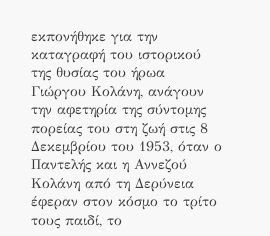εκπονήθηκε για την καταγραφή του ιστορικού της θυσίας του ήρωα Γιώργου Κολάνη, ανάγουν την αφετηρία της σύντομης πορείας του στη ζωή στις 8 Δεκεμβρίου του 1953, όταν ο Παντελής και η Αννεζού Κολάνη από τη Δερύνεια έφεραν στον κόσμο το τρίτο τους παιδί, το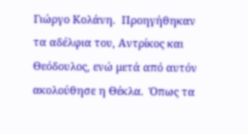Γιώργο Κολάνη.  Προηγήθηκαν τα αδέλφια του, Αντρίκος και Θεόδουλος, ενώ μετά από αυτόν ακολούθησε η Θέκλα.  Όπως τα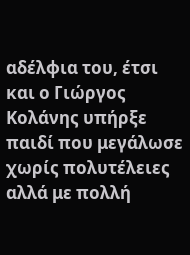αδέλφια του, έτσι και ο Γιώργος Κολάνης υπήρξε παιδί που μεγάλωσε χωρίς πολυτέλειες αλλά με πολλή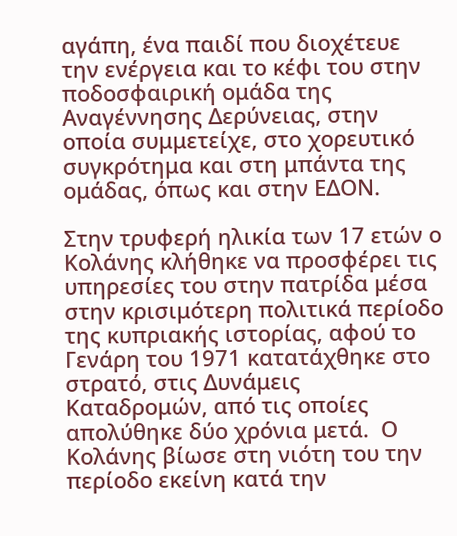αγάπη, ένα παιδί που διοχέτευε την ενέργεια και το κέφι του στην ποδοσφαιρική ομάδα της Αναγέννησης Δερύνειας, στην οποία συμμετείχε, στο χορευτικό συγκρότημα και στη μπάντα της ομάδας, όπως και στην ΕΔΟΝ.

Στην τρυφερή ηλικία των 17 ετών ο Κολάνης κλήθηκε να προσφέρει τις υπηρεσίες του στην πατρίδα μέσα στην κρισιμότερη πολιτικά περίοδο της κυπριακής ιστορίας, αφού το Γενάρη του 1971 κατατάχθηκε στο στρατό, στις Δυνάμεις Καταδρομών, από τις οποίες απολύθηκε δύο χρόνια μετά.  Ο Κολάνης βίωσε στη νιότη του την περίοδο εκείνη κατά την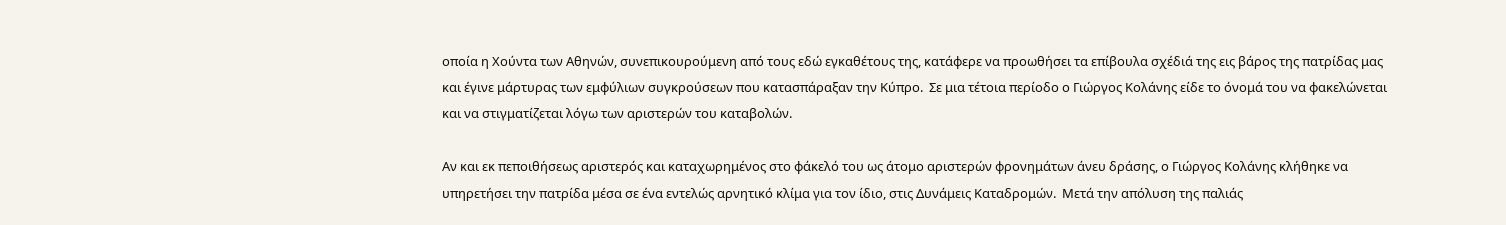οποία η Χούντα των Αθηνών, συνεπικουρούμενη από τους εδώ εγκαθέτους της, κατάφερε να προωθήσει τα επίβουλα σχέδιά της εις βάρος της πατρίδας μας και έγινε μάρτυρας των εμφύλιων συγκρούσεων που κατασπάραξαν την Κύπρο.  Σε μια τέτοια περίοδο ο Γιώργος Κολάνης είδε το όνομά του να φακελώνεται και να στιγματίζεται λόγω των αριστερών του καταβολών.

Αν και εκ πεποιθήσεως αριστερός και καταχωρημένος στο φάκελό του ως άτομο αριστερών φρονημάτων άνευ δράσης, ο Γιώργος Κολάνης κλήθηκε να υπηρετήσει την πατρίδα μέσα σε ένα εντελώς αρνητικό κλίμα για τον ίδιο, στις Δυνάμεις Καταδρομών.  Μετά την απόλυση της παλιάς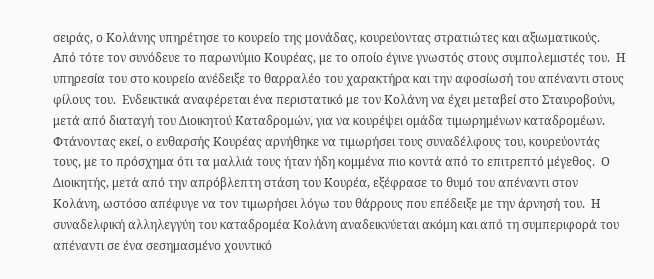σειράς, ο Κολάνης υπηρέτησε το κουρείο της μονάδας, κουρεύοντας στρατιώτες και αξιωματικούς.  Από τότε τον συνόδευε το παρωνύμιο Κουρέας, με το οποίο έγινε γνωστός στους συμπολεμιστές του.  Η υπηρεσία του στο κουρείο ανέδειξε το θαρραλέο του χαρακτήρα και την αφοσίωσή του απέναντι στους φίλους του.  Ενδεικτικά αναφέρεται ένα περιστατικό με τον Κολάνη να έχει μεταβεί στο Σταυροβούνι, μετά από διαταγή του Διοικητού Καταδρομών, για να κουρέψει ομάδα τιμωρημένων καταδρομέων.  Φτάνοντας εκεί, ο ευθαρσής Κουρέας αρνήθηκε να τιμωρήσει τους συναδέλφους του, κουρεύοντάς τους, με το πρόσχημα ότι τα μαλλιά τους ήταν ήδη κομμένα πιο κοντά από το επιτρεπτό μέγεθος.  Ο Διοικητής, μετά από την απρόβλεπτη στάση του Κουρέα, εξέφρασε το θυμό του απέναντι στον Κολάνη, ωστόσο απέφυγε να τον τιμωρήσει λόγω του θάρρους που επέδειξε με την άρνησή του.  Η συναδελφική αλληλεγγύη του καταδρομέα Κολάνη αναδεικνύεται ακόμη και από τη συμπεριφορά του απέναντι σε ένα σεσημασμένο χουντικό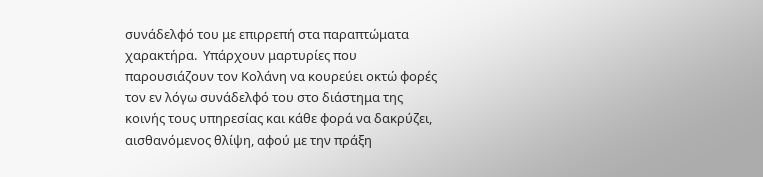συνάδελφό του με επιρρεπή στα παραπτώματα χαρακτήρα.  Υπάρχουν μαρτυρίες που παρουσιάζουν τον Κολάνη να κουρεύει οκτώ φορές τον εν λόγω συνάδελφό του στο διάστημα της κοινής τους υπηρεσίας και κάθε φορά να δακρύζει, αισθανόμενος θλίψη, αφού με την πράξη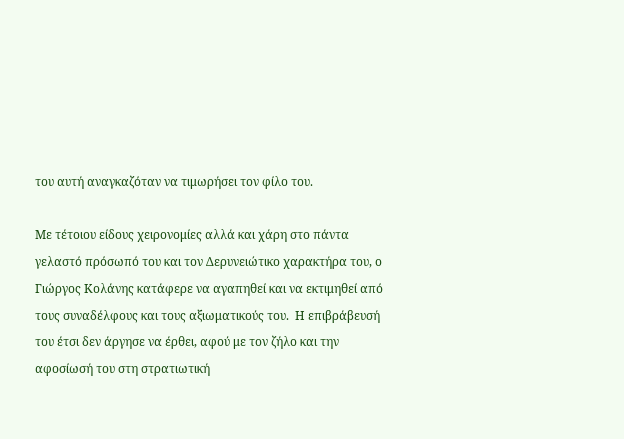του αυτή αναγκαζόταν να τιμωρήσει τον φίλο του.

Με τέτοιου είδους χειρονομίες αλλά και χάρη στο πάντα γελαστό πρόσωπό του και τον Δερυνειώτικο χαρακτήρα του, ο Γιώργος Κολάνης κατάφερε να αγαπηθεί και να εκτιμηθεί από τους συναδέλφους και τους αξιωματικούς του.  Η επιβράβευσή του έτσι δεν άργησε να έρθει, αφού με τον ζήλο και την αφοσίωσή του στη στρατιωτική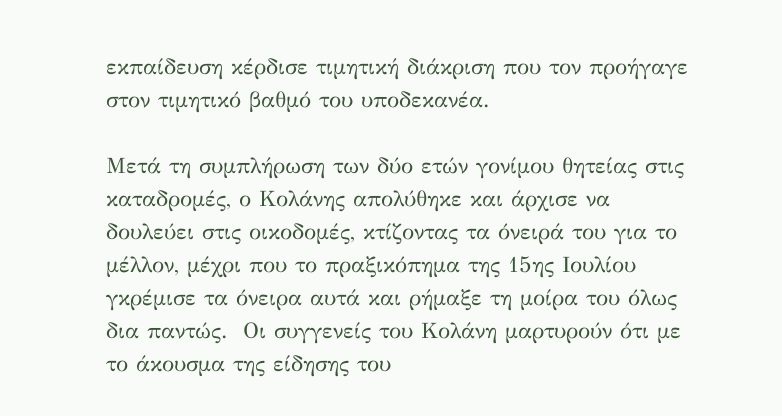εκπαίδευση κέρδισε τιμητική διάκριση που τον προήγαγε στον τιμητικό βαθμό του υποδεκανέα.

Μετά τη συμπλήρωση των δύο ετών γονίμου θητείας στις καταδρομές, ο Κολάνης απολύθηκε και άρχισε να δουλεύει στις οικοδομές, κτίζοντας τα όνειρά του για το μέλλον, μέχρι που το πραξικόπημα της 15ης Ιουλίου γκρέμισε τα όνειρα αυτά και ρήμαξε τη μοίρα του όλως δια παντώς.  Οι συγγενείς του Κολάνη μαρτυρούν ότι με το άκουσμα της είδησης του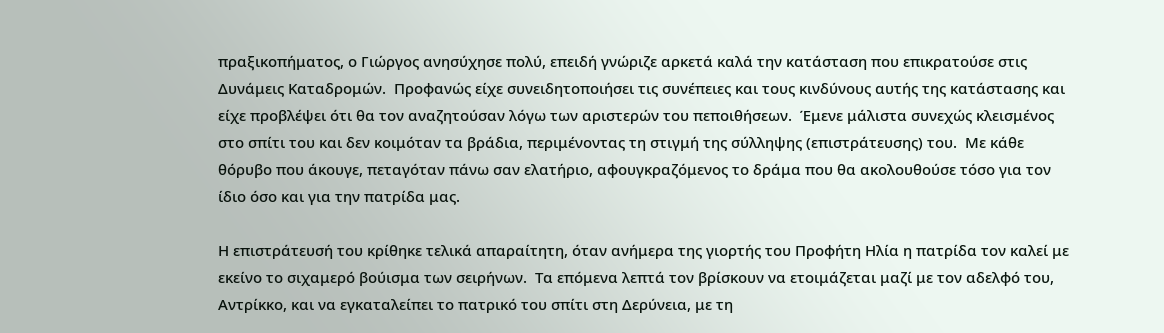πραξικοπήματος, ο Γιώργος ανησύχησε πολύ, επειδή γνώριζε αρκετά καλά την κατάσταση που επικρατούσε στις Δυνάμεις Καταδρομών.  Προφανώς είχε συνειδητοποιήσει τις συνέπειες και τους κινδύνους αυτής της κατάστασης και είχε προβλέψει ότι θα τον αναζητούσαν λόγω των αριστερών του πεποιθήσεων.  Έμενε μάλιστα συνεχώς κλεισμένος στο σπίτι του και δεν κοιμόταν τα βράδια, περιμένοντας τη στιγμή της σύλληψης (επιστράτευσης) του.  Με κάθε θόρυβο που άκουγε, πεταγόταν πάνω σαν ελατήριο, αφουγκραζόμενος το δράμα που θα ακολουθούσε τόσο για τον ίδιο όσο και για την πατρίδα μας.

Η επιστράτευσή του κρίθηκε τελικά απαραίτητη, όταν ανήμερα της γιορτής του Προφήτη Ηλία η πατρίδα τον καλεί με εκείνο το σιχαμερό βούισμα των σειρήνων.  Τα επόμενα λεπτά τον βρίσκουν να ετοιμάζεται μαζί με τον αδελφό του, Αντρίκκο, και να εγκαταλείπει το πατρικό του σπίτι στη Δερύνεια, με τη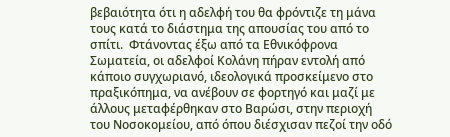βεβαιότητα ότι η αδελφή του θα φρόντιζε τη μάνα τους κατά το διάστημα της απουσίας του από το σπίτι.  Φτάνοντας έξω από τα Εθνικόφρονα Σωματεία, οι αδελφοί Κολάνη πήραν εντολή από κάποιο συγχωριανό, ιδεολογικά προσκείμενο στο πραξικόπημα, να ανέβουν σε φορτηγό και μαζί με άλλους μεταφέρθηκαν στο Βαρώσι, στην περιοχή του Νοσοκομείου, από όπου διέσχισαν πεζοί την οδό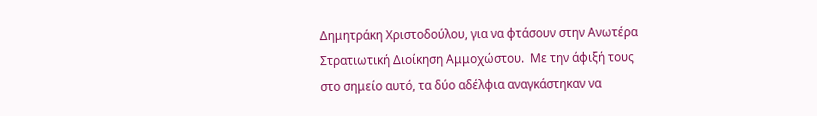Δημητράκη Χριστοδούλου, για να φτάσουν στην Ανωτέρα Στρατιωτική Διοίκηση Αμμοχώστου.  Με την άφιξή τους στο σημείο αυτό, τα δύο αδέλφια αναγκάστηκαν να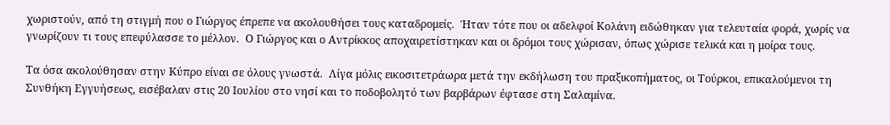χωριστούν, από τη στιγμή που ο Γιώργος έπρεπε να ακολουθήσει τους καταδρομείς.  Ήταν τότε που οι αδελφοί Κολάνη ειδώθηκαν για τελευταία φορά, χωρίς να γνωρίζουν τι τους επεφύλασσε το μέλλον.  Ο Γιώργος και ο Αντρίκκος αποχαιρετίστηκαν και οι δρόμοι τους χώρισαν, όπως χώρισε τελικά και η μοίρα τους.

Τα όσα ακολούθησαν στην Κύπρο είναι σε όλους γνωστά.  Λίγα μόλις εικοσιτετράωρα μετά την εκδήλωση του πραξικοπήματος, οι Τούρκοι, επικαλούμενοι τη Συνθήκη Εγγυήσεως, εισέβαλαν στις 20 Ιουλίου στο νησί και το ποδοβολητό των βαρβάρων έφτασε στη Σαλαμίνα.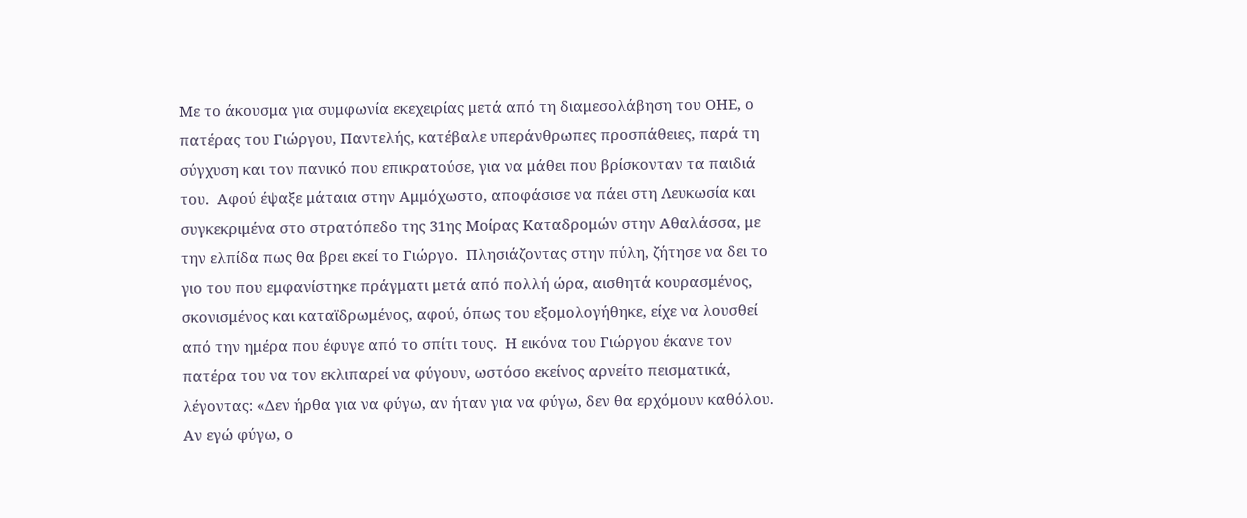Με το άκουσμα για συμφωνία εκεχειρίας μετά από τη διαμεσολάβηση του ΟΗΕ, ο πατέρας του Γιώργου, Παντελής, κατέβαλε υπεράνθρωπες προσπάθειες, παρά τη σύγχυση και τον πανικό που επικρατούσε, για να μάθει που βρίσκονταν τα παιδιά του.  Αφού έψαξε μάταια στην Αμμόχωστο, αποφάσισε να πάει στη Λευκωσία και συγκεκριμένα στο στρατόπεδο της 31ης Μοίρας Καταδρομών στην Αθαλάσσα, με την ελπίδα πως θα βρει εκεί το Γιώργο.  Πλησιάζοντας στην πύλη, ζήτησε να δει το γιο του που εμφανίστηκε πράγματι μετά από πολλή ώρα, αισθητά κουρασμένος, σκονισμένος και καταϊδρωμένος, αφού, όπως του εξομολογήθηκε, είχε να λουσθεί από την ημέρα που έφυγε από το σπίτι τους.  Η εικόνα του Γιώργου έκανε τον πατέρα του να τον εκλιπαρεί να φύγουν, ωστόσο εκείνος αρνείτο πεισματικά, λέγοντας: «Δεν ήρθα για να φύγω, αν ήταν για να φύγω, δεν θα ερχόμουν καθόλου.  Αν εγώ φύγω, ο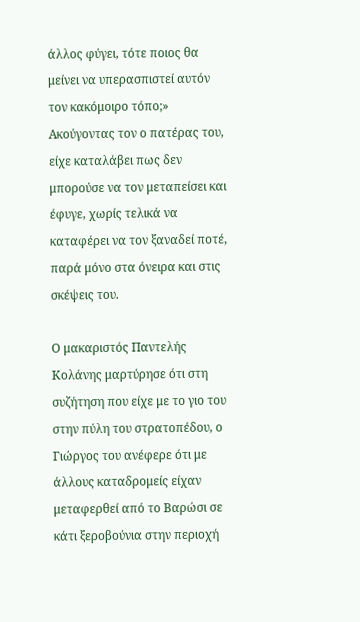άλλος φύγει, τότε ποιος θα μείνει να υπερασπιστεί αυτόν τον κακόμοιρο τόπο;»  Ακούγοντας τον ο πατέρας του, είχε καταλάβει πως δεν μπορούσε να τον μεταπείσει και έφυγε, χωρίς τελικά να καταφέρει να τον ξαναδεί ποτέ, παρά μόνο στα όνειρα και στις σκέψεις του.

Ο μακαριστός Παντελής Κολάνης μαρτύρησε ότι στη συζήτηση που είχε με το γιο του στην πύλη του στρατοπέδου, ο Γιώργος του ανέφερε ότι με άλλους καταδρομείς είχαν μεταφερθεί από το Βαρώσι σε κάτι ξεροβούνια στην περιοχή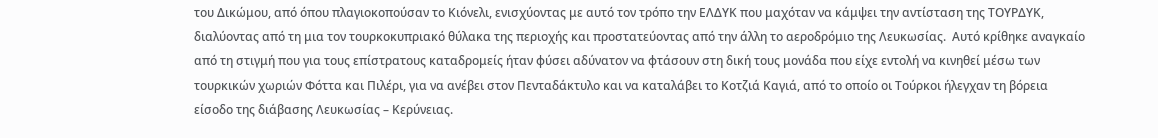του Δικώμου, από όπου πλαγιοκοπούσαν το Κιόνελι, ενισχύοντας με αυτό τον τρόπο την ΕΛΔΥΚ που μαχόταν να κάμψει την αντίσταση της ΤΟΥΡΔΥΚ, διαλύοντας από τη μια τον τουρκοκυπριακό θύλακα της περιοχής και προστατεύοντας από την άλλη το αεροδρόμιο της Λευκωσίας.  Αυτό κρίθηκε αναγκαίο από τη στιγμή που για τους επίστρατους καταδρομείς ήταν φύσει αδύνατον να φτάσουν στη δική τους μονάδα που είχε εντολή να κινηθεί μέσω των τουρκικών χωριών Φόττα και Πιλέρι, για να ανέβει στον Πενταδάκτυλο και να καταλάβει το Κοτζιά Καγιά, από το οποίο οι Τούρκοι ήλεγχαν τη βόρεια είσοδο της διάβασης Λευκωσίας – Κερύνειας.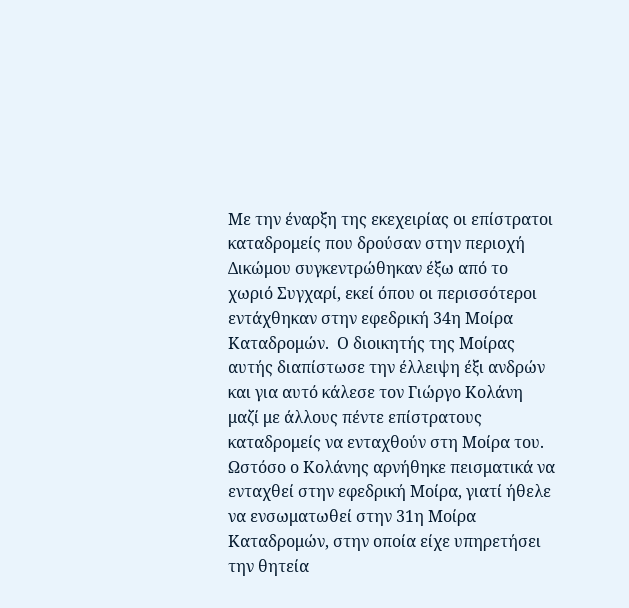Με την έναρξη της εκεχειρίας οι επίστρατοι καταδρομείς που δρούσαν στην περιοχή Δικώμου συγκεντρώθηκαν έξω από το χωριό Συγχαρί, εκεί όπου οι περισσότεροι εντάχθηκαν στην εφεδρική 34η Μοίρα Καταδρομών.  Ο διοικητής της Μοίρας αυτής διαπίστωσε την έλλειψη έξι ανδρών και για αυτό κάλεσε τον Γιώργο Κολάνη μαζί με άλλους πέντε επίστρατους καταδρομείς να ενταχθούν στη Μοίρα του.  Ωστόσο ο Κολάνης αρνήθηκε πεισματικά να ενταχθεί στην εφεδρική Μοίρα, γιατί ήθελε να ενσωματωθεί στην 31η Μοίρα Καταδρομών, στην οποία είχε υπηρετήσει την θητεία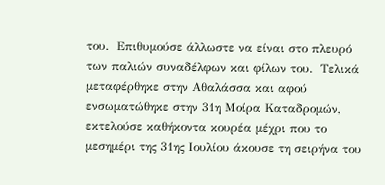του.  Επιθυμούσε άλλωστε να είναι στο πλευρό των παλιών συναδέλφων και φίλων του.  Τελικά μεταφέρθηκε στην Αθαλάσσα και αφού ενσωματώθηκε στην 31η Μοίρα Καταδρομών, εκτελούσε καθήκοντα κουρέα μέχρι που το μεσημέρι της 31ης Ιουλίου άκουσε τη σειρήνα του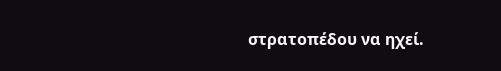στρατοπέδου να ηχεί.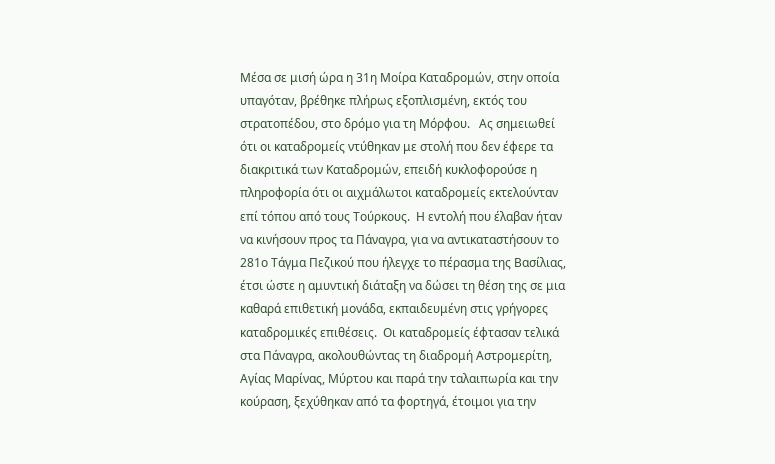Μέσα σε μισή ώρα η 31η Μοίρα Καταδρομών, στην οποία υπαγόταν, βρέθηκε πλήρως εξοπλισμένη, εκτός του στρατοπέδου, στο δρόμο για τη Μόρφου.   Ας σημειωθεί ότι οι καταδρομείς ντύθηκαν με στολή που δεν έφερε τα διακριτικά των Καταδρομών, επειδή κυκλοφορούσε η πληροφορία ότι οι αιχμάλωτοι καταδρομείς εκτελούνταν επί τόπου από τους Τούρκους.  Η εντολή που έλαβαν ήταν να κινήσουν προς τα Πάναγρα, για να αντικαταστήσουν το 281ο Τάγμα Πεζικού που ήλεγχε το πέρασμα της Βασίλιας, έτσι ώστε η αμυντική διάταξη να δώσει τη θέση της σε μια καθαρά επιθετική μονάδα, εκπαιδευμένη στις γρήγορες καταδρομικές επιθέσεις.  Οι καταδρομείς έφτασαν τελικά στα Πάναγρα, ακολουθώντας τη διαδρομή Αστρομερίτη, Αγίας Μαρίνας, Μύρτου και παρά την ταλαιπωρία και την κούραση, ξεχύθηκαν από τα φορτηγά, έτοιμοι για την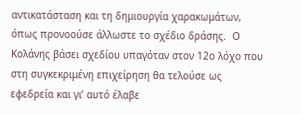αντικατάσταση και τη δημιουργία χαρακωμάτων, όπως προνοούσε άλλωστε το σχέδιο δράσης.  Ο Κολάνης βάσει σχεδίου υπαγόταν στον 12ο λόχο που στη συγκεκριμένη επιχείρηση θα τελούσε ως εφεδρεία και γι’ αυτό έλαβε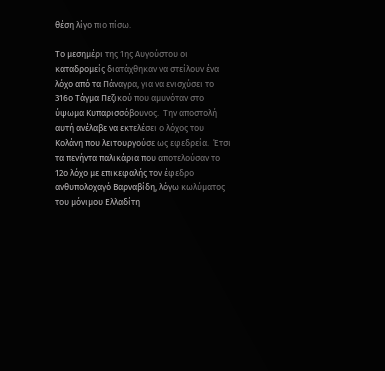θέση λίγο πιο πίσω.

Το μεσημέρι της 1ης Αυγούστου οι καταδρομείς διατάχθηκαν να στείλουν ένα λόχο από τα Πάναγρα, για να ενισχύσει το 316ο Τάγμα Πεζικού που αμυνόταν στο ύψωμα Κυπαρισσόβουνος.  Την αποστολή αυτή ανέλαβε να εκτελέσει ο λόχος του Κολάνη που λειτουργούσε ως εφεδρεία.  Έτσι τα πενήντα παλικάρια που αποτελούσαν το 12ο λόχο με επικεφαλής τον έφεδρο ανθυπολοχαγό Βαρναβίδη, λόγω κωλύματος του μόνιμου Ελλαδίτη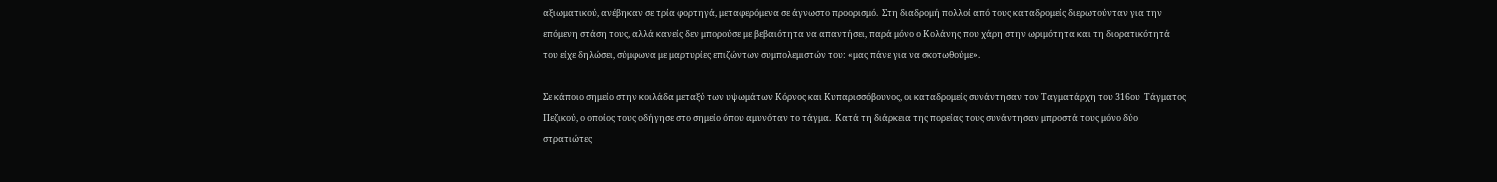αξιωματικού, ανέβηκαν σε τρία φορτηγά, μεταφερόμενα σε άγνωστο προορισμό.  Στη διαδρομή πολλοί από τους καταδρομείς διερωτούνταν για την επόμενη στάση τους, αλλά κανείς δεν μπορούσε με βεβαιότητα να απαντήσει, παρά μόνο ο Κολάνης που χάρη στην ωριμότητα και τη διορατικότητά του είχε δηλώσει, σύμφωνα με μαρτυρίες επιζώντων συμπολεμιστών του: «μας πάνε για να σκοτωθούμε».

Σε κάποιο σημείο στην κοιλάδα μεταξύ των υψωμάτων Κόρνος και Κυπαρισσόβουνος, οι καταδρομείς συνάντησαν τον Ταγματάρχη του 316ου  Τάγματος Πεζικού, ο οποίος τους οδήγησε στο σημείο όπου αμυνόταν το τάγμα.  Κατά τη διάρκεια της πορείας τους συνάντησαν μπροστά τους μόνο δύο στρατιώτες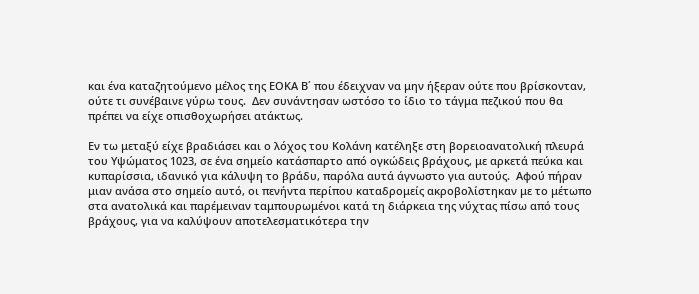και ένα καταζητούμενο μέλος της ΕΟΚΑ Β΄ που έδειχναν να μην ήξεραν ούτε που βρίσκονταν, ούτε τι συνέβαινε γύρω τους.  Δεν συνάντησαν ωστόσο το ίδιο το τάγμα πεζικού που θα πρέπει να είχε οπισθοχωρήσει ατάκτως.

Εν τω μεταξύ είχε βραδιάσει και ο λόχος του Κολάνη κατέληξε στη βορειοανατολική πλευρά του Υψώματος 1023, σε ένα σημείο κατάσπαρτο από ογκώδεις βράχους, με αρκετά πεύκα και κυπαρίσσια, ιδανικό για κάλυψη το βράδυ, παρόλα αυτά άγνωστο για αυτούς.  Αφού πήραν μιαν ανάσα στο σημείο αυτό, οι πενήντα περίπου καταδρομείς ακροβολίστηκαν με το μέτωπο στα ανατολικά και παρέμειναν ταμπουρωμένοι κατά τη διάρκεια της νύχτας πίσω από τους βράχους, για να καλύψουν αποτελεσματικότερα την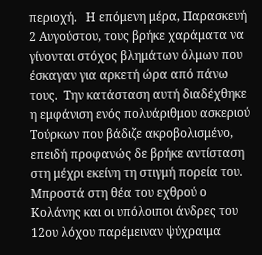περιοχή.   Η επόμενη μέρα, Παρασκευή 2 Αυγούστου, τους βρήκε χαράματα να γίνονται στόχος βλημάτων όλμων που έσκαγαν για αρκετή ώρα από πάνω τους.  Την κατάσταση αυτή διαδέχθηκε η εμφάνιση ενός πολυάριθμου ασκεριού Τούρκων που βάδιζε ακροβολισμένο, επειδή προφανώς δε βρήκε αντίσταση στη μέχρι εκείνη τη στιγμή πορεία του.  Μπροστά στη θέα του εχθρού ο Κολάνης και οι υπόλοιποι άνδρες του 12ου λόχου παρέμειναν ψύχραιμα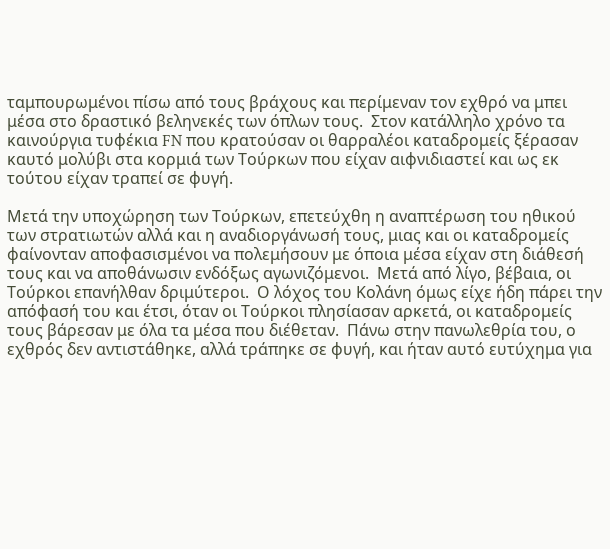ταμπουρωμένοι πίσω από τους βράχους και περίμεναν τον εχθρό να μπει μέσα στο δραστικό βεληνεκές των όπλων τους.  Στον κατάλληλο χρόνο τα καινούργια τυφέκια FN που κρατούσαν οι θαρραλέοι καταδρομείς ξέρασαν καυτό μολύβι στα κορμιά των Τούρκων που είχαν αιφνιδιαστεί και ως εκ τούτου είχαν τραπεί σε φυγή.

Μετά την υποχώρηση των Τούρκων, επετεύχθη η αναπτέρωση του ηθικού των στρατιωτών αλλά και η αναδιοργάνωσή τους, μιας και οι καταδρομείς φαίνονταν αποφασισμένοι να πολεμήσουν με όποια μέσα είχαν στη διάθεσή τους και να αποθάνωσιν ενδόξως αγωνιζόμενοι.  Μετά από λίγο, βέβαια, οι Τούρκοι επανήλθαν δριμύτεροι.  Ο λόχος του Κολάνη όμως είχε ήδη πάρει την απόφασή του και έτσι, όταν οι Τούρκοι πλησίασαν αρκετά, οι καταδρομείς τους βάρεσαν με όλα τα μέσα που διέθεταν.  Πάνω στην πανωλεθρία του, ο εχθρός δεν αντιστάθηκε, αλλά τράπηκε σε φυγή, και ήταν αυτό ευτύχημα για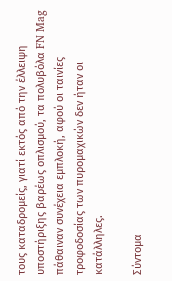τους καταδρομείς, γιατί εκτός από την έλλειψη υποστήριξης βαρέως οπλισμού, τα πολυβόλα FN Mag πάθαιναν συνέχεια εμπλοκή, αφού οι ταινίες τροφοδοσίας των πυρομαχικών δεν ήταν οι κατάλληλες.

Σύντομα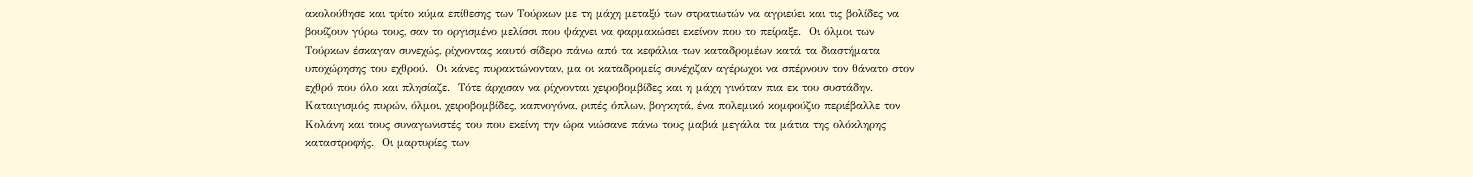ακολούθησε και τρίτο κύμα επίθεσης των Τούρκων με τη μάχη μεταξύ των στρατιωτών να αγριεύει και τις βολίδες να βουίζουν γύρω τους, σαν το οργισμένο μελίσσι που ψάχνει να φαρμακώσει εκείνον που το πείραξε.  Οι όλμοι των Τούρκων έσκαγαν συνεχώς, ρίχνοντας καυτό σίδερο πάνω από τα κεφάλια των καταδρομέων κατά τα διαστήματα υποχώρησης του εχθρού.  Οι κάνες πυρακτώνονταν, μα οι καταδρομείς συνέχιζαν αγέρωχοι να σπέρνουν τον θάνατο στον εχθρό που όλο και πλησίαζε.  Τότε άρχισαν να ρίχνονται χειροβομβίδες και η μάχη γινόταν πια εκ του συστάδην.  Καταιγισμός πυρών, όλμοι, χειροβομβίδες, καπνογόνα, ριπές όπλων, βογκητά, ένα πολεμικό κομφούζιο περιέβαλλε τον Κολάνη και τους συναγωνιστές του που εκείνη την ώρα νιώσανε πάνω τους μαβιά μεγάλα τα μάτια της ολόκληρης καταστροφής.  Οι μαρτυρίες των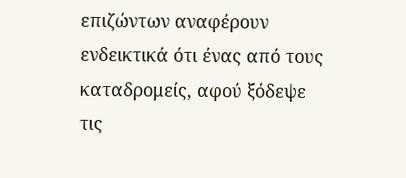επιζώντων αναφέρουν ενδεικτικά ότι ένας από τους καταδρομείς, αφού ξόδεψε τις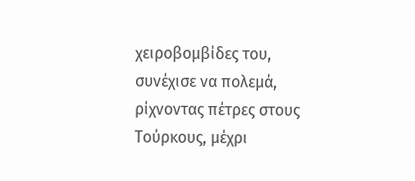χειροβομβίδες του, συνέχισε να πολεμά, ρίχνοντας πέτρες στους Τούρκους, μέχρι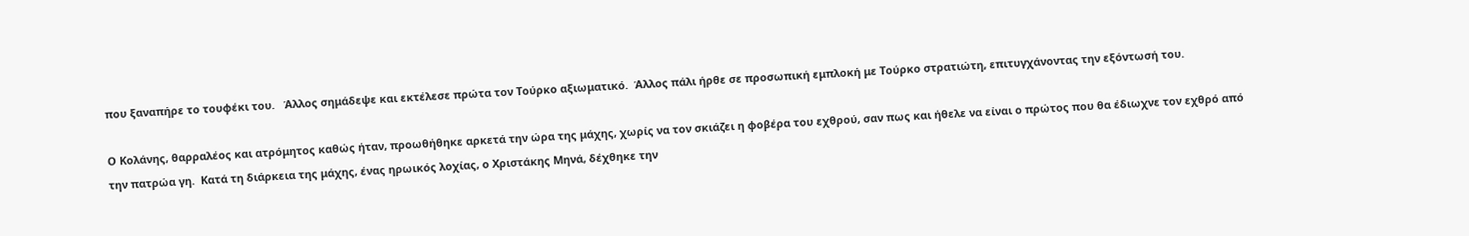που ξαναπήρε το τουφέκι του.   Άλλος σημάδεψε και εκτέλεσε πρώτα τον Τούρκο αξιωματικό.  Άλλος πάλι ήρθε σε προσωπική εμπλοκή με Τούρκο στρατιώτη, επιτυγχάνοντας την εξόντωσή του.

Ο Κολάνης, θαρραλέος και ατρόμητος καθώς ήταν, προωθήθηκε αρκετά την ώρα της μάχης, χωρίς να τον σκιάζει η φοβέρα του εχθρού, σαν πως και ήθελε να είναι ο πρώτος που θα έδιωχνε τον εχθρό από την πατρώα γη.  Κατά τη διάρκεια της μάχης, ένας ηρωικός λοχίας, ο Χριστάκης Μηνά, δέχθηκε την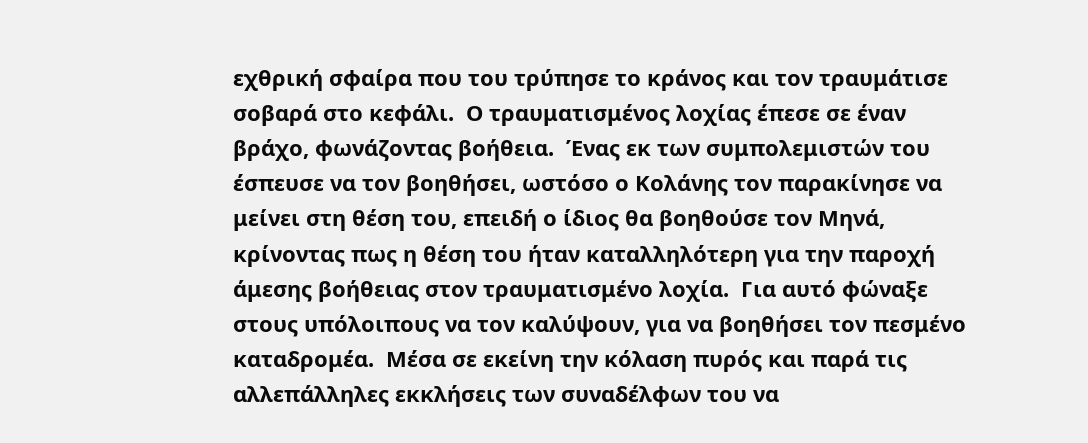εχθρική σφαίρα που του τρύπησε το κράνος και τον τραυμάτισε σοβαρά στο κεφάλι.  Ο τραυματισμένος λοχίας έπεσε σε έναν βράχο, φωνάζοντας βοήθεια.  Ένας εκ των συμπολεμιστών του έσπευσε να τον βοηθήσει, ωστόσο ο Κολάνης τον παρακίνησε να μείνει στη θέση του, επειδή ο ίδιος θα βοηθούσε τον Μηνά, κρίνοντας πως η θέση του ήταν καταλληλότερη για την παροχή άμεσης βοήθειας στον τραυματισμένο λοχία.  Για αυτό φώναξε στους υπόλοιπους να τον καλύψουν, για να βοηθήσει τον πεσμένο καταδρομέα.  Μέσα σε εκείνη την κόλαση πυρός και παρά τις αλλεπάλληλες εκκλήσεις των συναδέλφων του να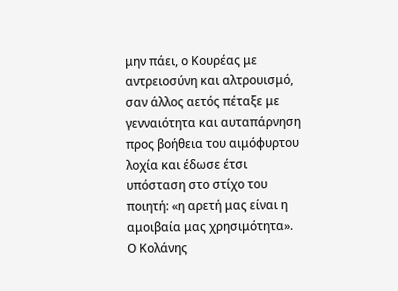μην πάει, ο Κουρέας με αντρειοσύνη και αλτρουισμό, σαν άλλος αετός πέταξε με γενναιότητα και αυταπάρνηση προς βοήθεια του αιμόφυρτου λοχία και έδωσε έτσι υπόσταση στο στίχο του ποιητή: «η αρετή μας είναι η αμοιβαία μας χρησιμότητα».  Ο Κολάνης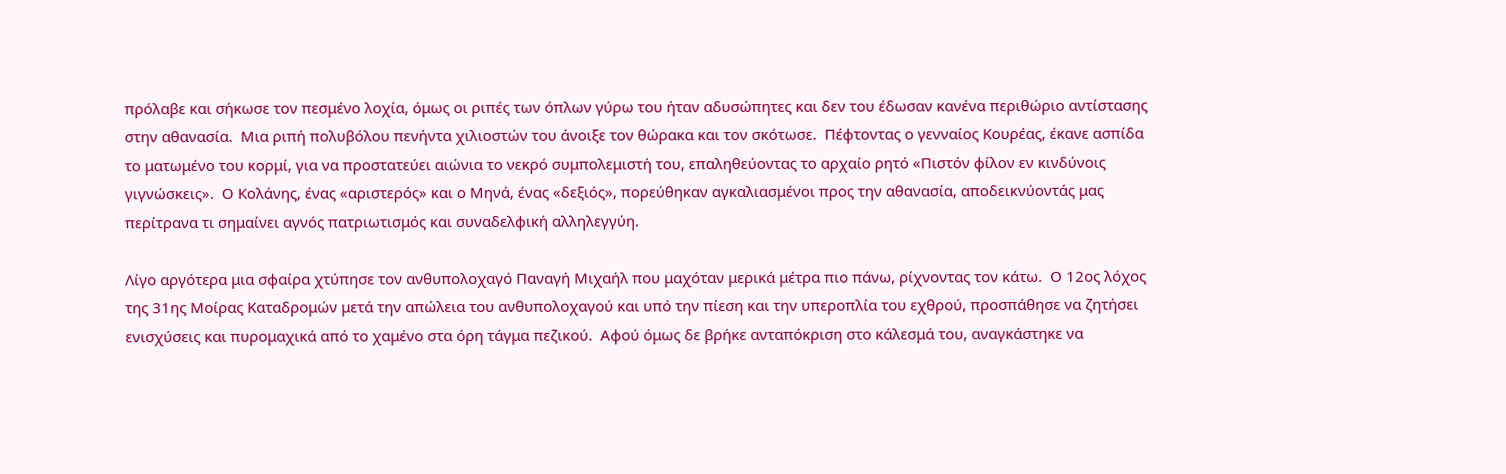πρόλαβε και σήκωσε τον πεσμένο λοχία, όμως οι ριπές των όπλων γύρω του ήταν αδυσώπητες και δεν του έδωσαν κανένα περιθώριο αντίστασης στην αθανασία.  Μια ριπή πολυβόλου πενήντα χιλιοστών του άνοιξε τον θώρακα και τον σκότωσε.  Πέφτοντας ο γενναίος Κουρέας, έκανε ασπίδα το ματωμένο του κορμί, για να προστατεύει αιώνια το νεκρό συμπολεμιστή του, επαληθεύοντας το αρχαίο ρητό «Πιστόν φίλον εν κινδύνοις γιγνώσκεις».  Ο Κολάνης, ένας «αριστερός» και ο Μηνά, ένας «δεξιός», πορεύθηκαν αγκαλιασμένοι προς την αθανασία, αποδεικνύοντάς μας περίτρανα τι σημαίνει αγνός πατριωτισμός και συναδελφική αλληλεγγύη.

Λίγο αργότερα μια σφαίρα χτύπησε τον ανθυπολοχαγό Παναγή Μιχαήλ που μαχόταν μερικά μέτρα πιο πάνω, ρίχνοντας τον κάτω.  Ο 12ος λόχος της 31ης Μοίρας Καταδρομών μετά την απώλεια του ανθυπολοχαγού και υπό την πίεση και την υπεροπλία του εχθρού, προσπάθησε να ζητήσει ενισχύσεις και πυρομαχικά από το χαμένο στα όρη τάγμα πεζικού.  Αφού όμως δε βρήκε ανταπόκριση στο κάλεσμά του, αναγκάστηκε να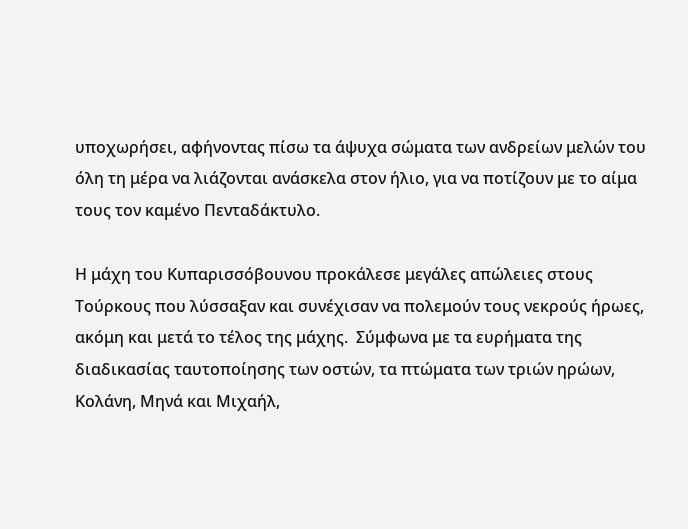υποχωρήσει, αφήνοντας πίσω τα άψυχα σώματα των ανδρείων μελών του όλη τη μέρα να λιάζονται ανάσκελα στον ήλιο, για να ποτίζουν με το αίμα τους τον καμένο Πενταδάκτυλο.

Η μάχη του Κυπαρισσόβουνου προκάλεσε μεγάλες απώλειες στους Τούρκους που λύσσαξαν και συνέχισαν να πολεμούν τους νεκρούς ήρωες, ακόμη και μετά το τέλος της μάχης.  Σύμφωνα με τα ευρήματα της διαδικασίας ταυτοποίησης των οστών, τα πτώματα των τριών ηρώων, Κολάνη, Μηνά και Μιχαήλ,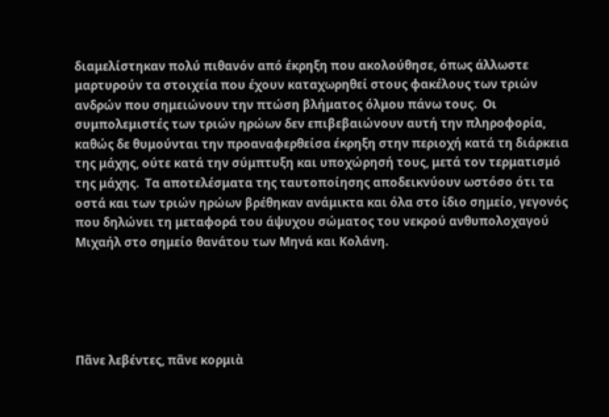διαμελίστηκαν πολύ πιθανόν από έκρηξη που ακολούθησε, όπως άλλωστε μαρτυρούν τα στοιχεία που έχουν καταχωρηθεί στους φακέλους των τριών ανδρών που σημειώνουν την πτώση βλήματος όλμου πάνω τους.  Οι συμπολεμιστές των τριών ηρώων δεν επιβεβαιώνουν αυτή την πληροφορία, καθώς δε θυμούνται την προαναφερθείσα έκρηξη στην περιοχή κατά τη διάρκεια της μάχης, ούτε κατά την σύμπτυξη και υποχώρησή τους, μετά τον τερματισμό της μάχης.  Τα αποτελέσματα της ταυτοποίησης αποδεικνύουν ωστόσο ότι τα οστά και των τριών ηρώων βρέθηκαν ανάμικτα και όλα στο ίδιο σημείο, γεγονός που δηλώνει τη μεταφορά του άψυχου σώματος του νεκρού ανθυπολοχαγού Μιχαήλ στο σημείο θανάτου των Μηνά και Κολάνη.





Πᾶνε λεβέντες, πᾶνε κορμιὰ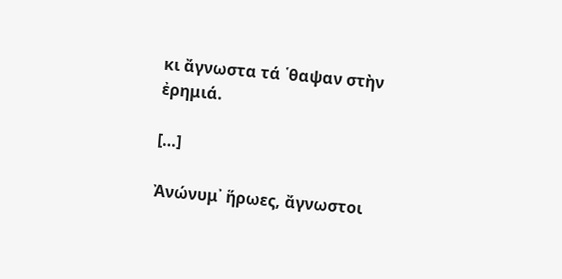κι ἄγνωστα τά ῾θαψαν στὴν ἐρημιά.

[…]

Ἀνώνυμ᾿ ἥρωες, ἄγνωστοι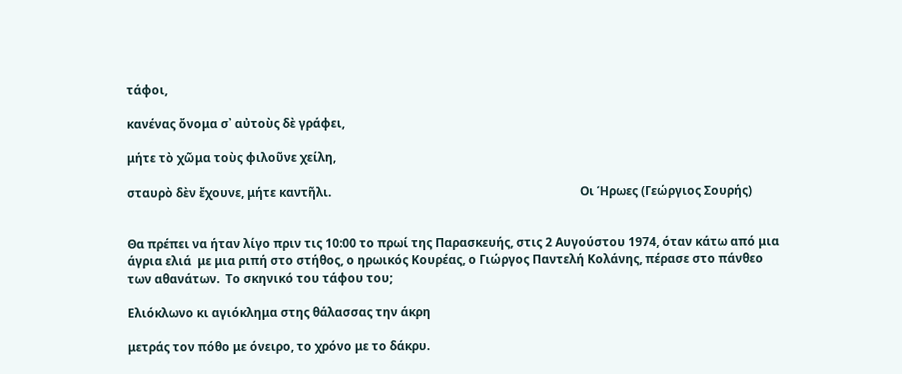τάφοι,

κανένας ὄνομα σ᾿ αὐτοὺς δὲ γράφει,

μήτε τὸ χῶμα τοὺς φιλοῦνε χείλη,

σταυρὸ δὲν ἔχουνε, μήτε καντῆλι.                                                                                   Οι Ήρωες (Γεώργιος Σουρής)


Θα πρέπει να ήταν λίγο πριν τις 10:00 το πρωί της Παρασκευής, στις 2 Αυγούστου 1974, όταν κάτω από μια άγρια ελιά  με μια ριπή στο στήθος, ο ηρωικός Κουρέας, ο Γιώργος Παντελή Κολάνης, πέρασε στο πάνθεο των αθανάτων.  Το σκηνικό του τάφου του;

Ελιόκλωνο κι αγιόκλημα στης θάλασσας την άκρη

μετράς τον πόθο με όνειρο, το χρόνο με το δάκρυ.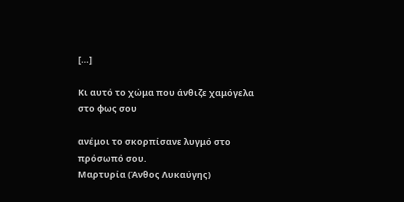[…]

Κι αυτό το χώμα που άνθιζε χαμόγελα στο φως σου

ανέμοι το σκορπίσανε λυγμό στο πρόσωπό σου.                                      Μαρτυρία (Άνθος Λυκαύγης)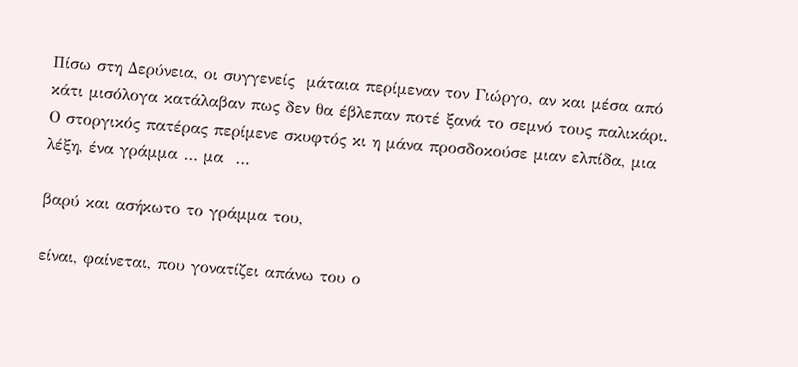Πίσω στη Δερύνεια, οι συγγενείς  μάταια περίμεναν τον Γιώργο, αν και μέσα από κάτι μισόλογα κατάλαβαν πως δεν θα έβλεπαν ποτέ ξανά το σεμνό τους παλικάρι.  Ο στοργικός πατέρας περίμενε σκυφτός κι η μάνα προσδοκούσε μιαν ελπίδα, μια λέξη, ένα γράμμα … μα  …

βαρύ και ασήκωτο το γράμμα του,

είναι, φαίνεται, που γονατίζει απάνω του ο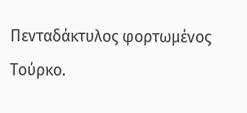Πενταδάκτυλος φορτωμένος Τούρκο.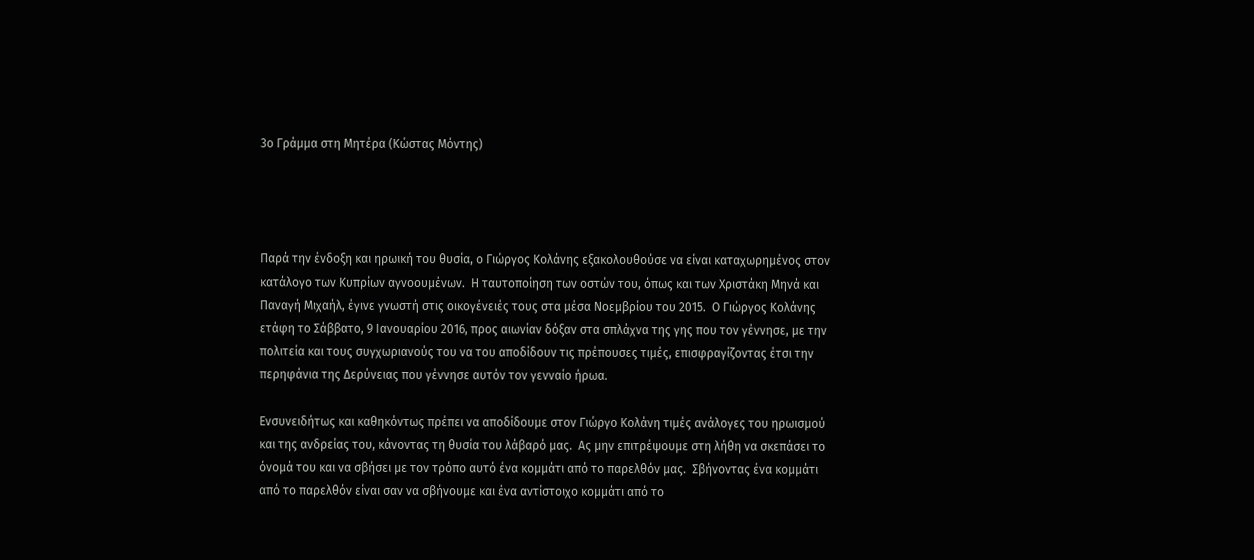3ο Γράμμα στη Μητέρα (Κώστας Μόντης)




Παρά την ένδοξη και ηρωική του θυσία, ο Γιώργος Κολάνης εξακολουθούσε να είναι καταχωρημένος στον κατάλογο των Κυπρίων αγνοουμένων.  Η ταυτοποίηση των οστών του, όπως και των Χριστάκη Μηνά και Παναγή Μιχαήλ, έγινε γνωστή στις οικογένειές τους στα μέσα Νοεμβρίου του 2015.  Ο Γιώργος Κολάνης ετάφη το Σάββατο, 9 Ιανουαρίου 2016, προς αιωνίαν δόξαν στα σπλάχνα της γης που τον γέννησε, με την πολιτεία και τους συγχωριανούς του να του αποδίδουν τις πρέπουσες τιμές, επισφραγίζοντας έτσι την περηφάνια της Δερύνειας που γέννησε αυτόν τον γενναίο ήρωα.

Ενσυνειδήτως και καθηκόντως πρέπει να αποδίδουμε στον Γιώργο Κολάνη τιμές ανάλογες του ηρωισμού και της ανδρείας του, κάνοντας τη θυσία του λάβαρό μας.  Ας μην επιτρέψουμε στη λήθη να σκεπάσει το όνομά του και να σβήσει με τον τρόπο αυτό ένα κομμάτι από το παρελθόν μας.  Σβήνοντας ένα κομμάτι από το παρελθόν είναι σαν να σβήνουμε και ένα αντίστοιχο κομμάτι από το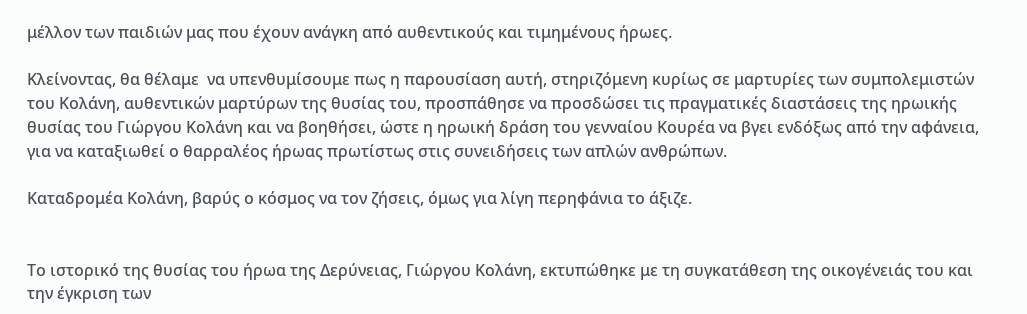μέλλον των παιδιών μας που έχουν ανάγκη από αυθεντικούς και τιμημένους ήρωες.

Κλείνοντας, θα θέλαμε  να υπενθυμίσουμε πως η παρουσίαση αυτή, στηριζόμενη κυρίως σε μαρτυρίες των συμπολεμιστών του Κολάνη, αυθεντικών μαρτύρων της θυσίας του, προσπάθησε να προσδώσει τις πραγματικές διαστάσεις της ηρωικής θυσίας του Γιώργου Κολάνη και να βοηθήσει, ώστε η ηρωική δράση του γενναίου Κουρέα να βγει ενδόξως από την αφάνεια, για να καταξιωθεί ο θαρραλέος ήρωας πρωτίστως στις συνειδήσεις των απλών ανθρώπων.

Καταδρομέα Κολάνη, βαρύς ο κόσμος να τον ζήσεις, όμως για λίγη περηφάνια το άξιζε.


Το ιστορικό της θυσίας του ήρωα της Δερύνειας, Γιώργου Κολάνη, εκτυπώθηκε με τη συγκατάθεση της οικογένειάς του και την έγκριση των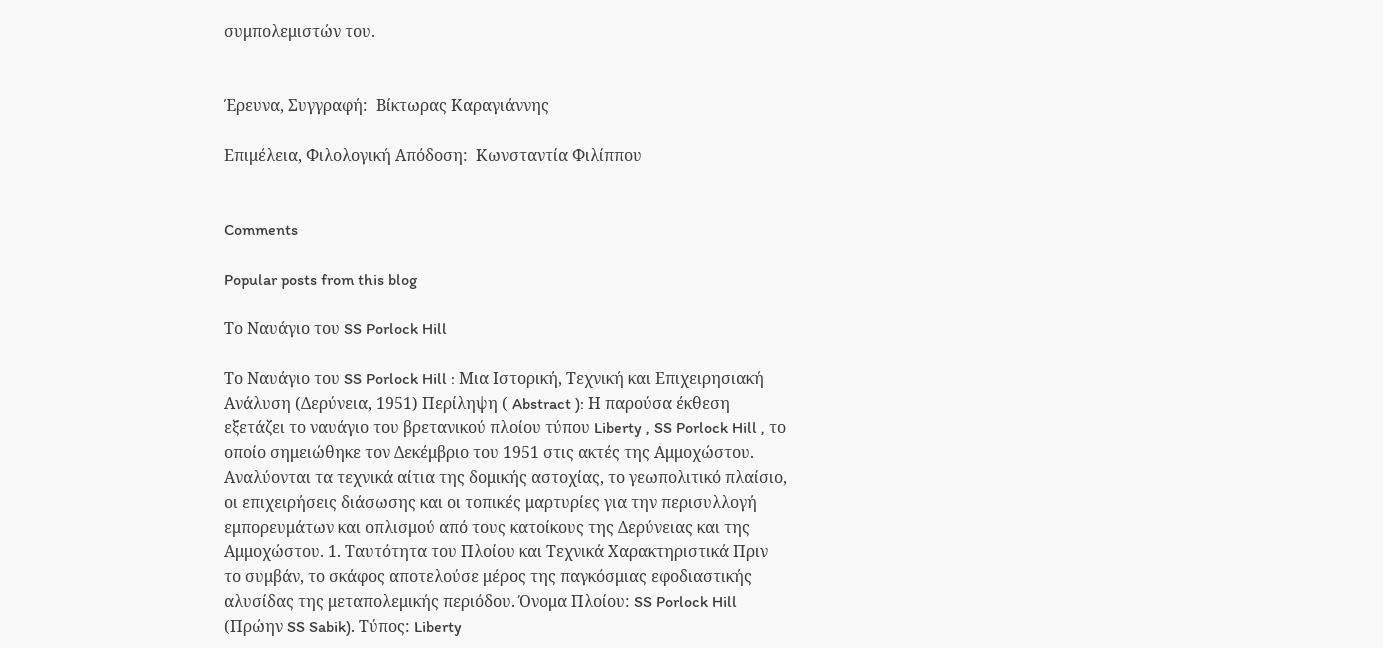συμπολεμιστών του.


Έρευνα, Συγγραφή:  Βίκτωρας Καραγιάννης

Επιμέλεια, Φιλολογική Απόδοση:  Κωνσταντία Φιλίππου


Comments

Popular posts from this blog

Το Ναυάγιο του SS Porlock Hill

Το Ναυάγιο του SS Porlock Hill : Μια Ιστορική, Τεχνική και Επιχειρησιακή Ανάλυση (Δερύνεια, 1951) Περίληψη ( Abstract ): Η παρούσα έκθεση εξετάζει το ναυάγιο του βρετανικού πλοίου τύπου Liberty , SS Porlock Hill , το οποίο σημειώθηκε τον Δεκέμβριο του 1951 στις ακτές της Αμμοχώστου. Αναλύονται τα τεχνικά αίτια της δομικής αστοχίας, το γεωπολιτικό πλαίσιο, οι επιχειρήσεις διάσωσης και οι τοπικές μαρτυρίες για την περισυλλογή εμπορευμάτων και οπλισμού από τους κατοίκους της Δερύνειας και της Αμμοχώστου. 1. Ταυτότητα του Πλοίου και Τεχνικά Χαρακτηριστικά Πριν το συμβάν, το σκάφος αποτελούσε μέρος της παγκόσμιας εφοδιαστικής αλυσίδας της μεταπολεμικής περιόδου. Όνομα Πλοίου: SS Porlock Hill (Πρώην SS Sabik). Τύπος: Liberty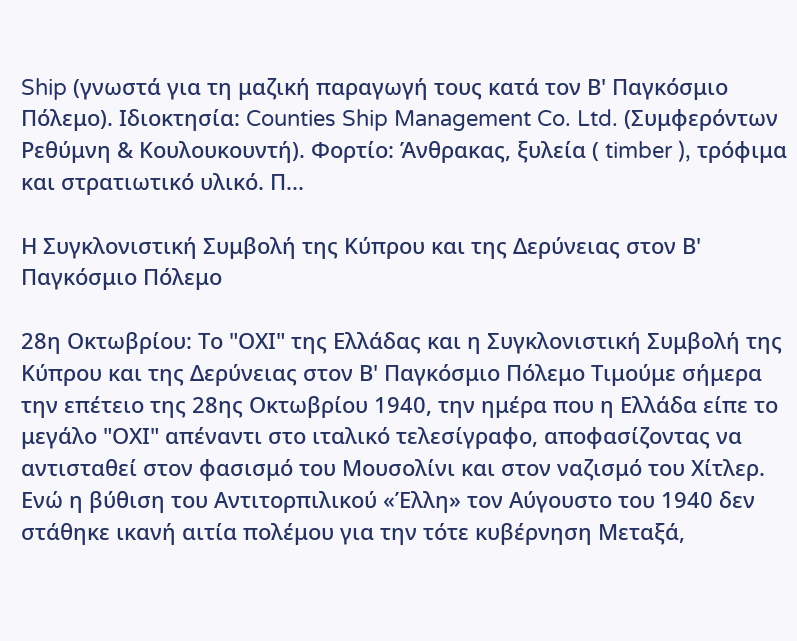Ship (γνωστά για τη μαζική παραγωγή τους κατά τον Β' Παγκόσμιο Πόλεμο). Ιδιοκτησία: Counties Ship Management Co. Ltd. (Συμφερόντων Ρεθύμνη & Κουλουκουντή). Φορτίο: Άνθρακας, ξυλεία ( timber ), τρόφιμα και στρατιωτικό υλικό. Π...

Η Συγκλονιστική Συμβολή της Κύπρου και της Δερύνειας στον Β' Παγκόσμιο Πόλεμο

28η Οκτωβρίου: Το "ΟΧΙ" της Ελλάδας και η Συγκλονιστική Συμβολή της Κύπρου και της Δερύνειας στον Β' Παγκόσμιο Πόλεμο Τιμούμε σήμερα την επέτειο της 28ης Οκτωβρίου 1940, την ημέρα που η Ελλάδα είπε το μεγάλο "ΟΧΙ" απέναντι στο ιταλικό τελεσίγραφο, αποφασίζοντας να αντισταθεί στον φασισμό του Μουσολίνι και στον ναζισμό του Χίτλερ. Ενώ η βύθιση του Αντιτορπιλικού «Έλλη» τον Αύγουστο του 1940 δεν στάθηκε ικανή αιτία πολέμου για την τότε κυβέρνηση Μεταξά,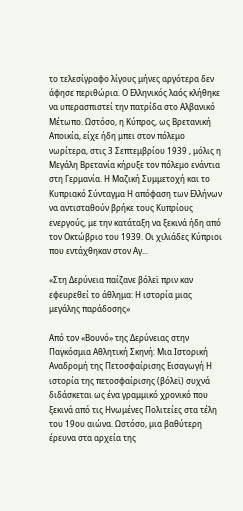το τελεσίγραφο λίγους μήνες αργότερα δεν άφησε περιθώρια. Ο Ελληνικός λαός κλήθηκε να υπερασπιστεί την πατρίδα στο Αλβανικό Μέτωπο. Ωστόσο, η Κύπρος, ως Βρετανική Αποικία, είχε ήδη μπει στον πόλεμο νωρίτερα, στις 3 Σεπτεμβρίου 1939 , μόλις η Μεγάλη Βρετανία κήρυξε τον πόλεμο ενάντια στη Γερμανία. Η Μαζική Συμμετοχή και το Κυπριακό Σύνταγμα Η απόφαση των Ελλήνων να αντισταθούν βρήκε τους Κυπρίους ενεργούς, με την κατάταξη να ξεκινά ήδη από τον Οκτώβριο του 1939. Οι χιλιάδες Κύπριοι που εντάχθηκαν στον Αγ...

«Στη Δερύνεια παίζανε βόλεϊ πριν καν εφευρεθεί το άθλημα: Η ιστορία μιας μεγάλης παράδοσης»

Από τον «Βουνό» της Δερύνειας στην Παγκόσμια Αθλητική Σκηνή: Μια Ιστορική Αναδρομή της Πετοσφαίρισης Εισαγωγή Η ιστορία της πετοσφαίρισης (βόλεϊ) συχνά διδάσκεται ως ένα γραμμικό χρονικό που ξεκινά από τις Ηνωμένες Πολιτείες στα τέλη του 19ου αιώνα. Ωστόσο, μια βαθύτερη έρευνα στα αρχεία της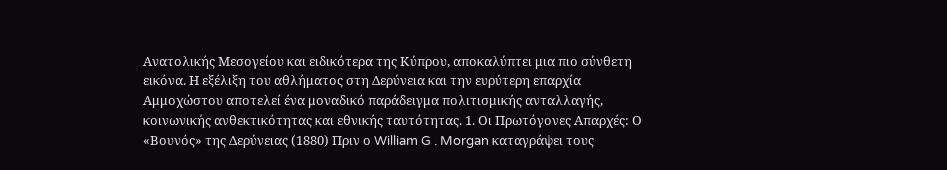Ανατολικής Μεσογείου και ειδικότερα της Κύπρου, αποκαλύπτει μια πιο σύνθετη εικόνα. Η εξέλιξη του αθλήματος στη Δερύνεια και την ευρύτερη επαρχία Αμμοχώστου αποτελεί ένα μοναδικό παράδειγμα πολιτισμικής ανταλλαγής, κοινωνικής ανθεκτικότητας και εθνικής ταυτότητας. 1. Οι Πρωτόγονες Απαρχές: Ο «Βουνός» της Δερύνειας (1880) Πριν ο William G . Morgan καταγράψει τους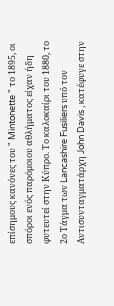επίσημους κανόνες του " Mintonette " το 1895, οι σπόροι ενός παρόμοιου αθλήματος είχαν ήδη φυτευτεί στην Κύπρο. Το καλοκαίρι του 1880, το 2ο Τάγμα των Lancashire Fusiliers υπό τον Αντισυνταγματάρχη John Davis , κατέφυγε στην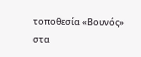τοποθεσία «Βουνός» στα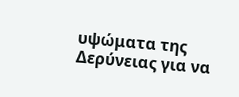υψώματα της Δερύνειας για να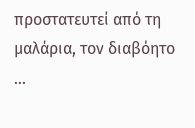προστατευτεί από τη μαλάρια, τον διαβόητο ...